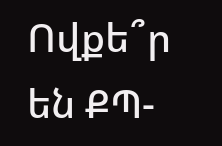Ովքե՞ր են ՔՊ-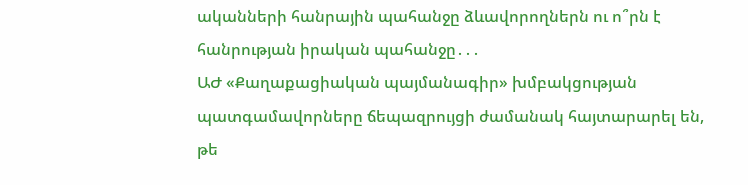ականների հանրային պահանջը ձևավորողներն ու ո՞րն է հանրության իրական պահանջը․․․
ԱԺ «Քաղաքացիական պայմանագիր» խմբակցության պատգամավորները ճեպազրույցի ժամանակ հայտարարել են, թե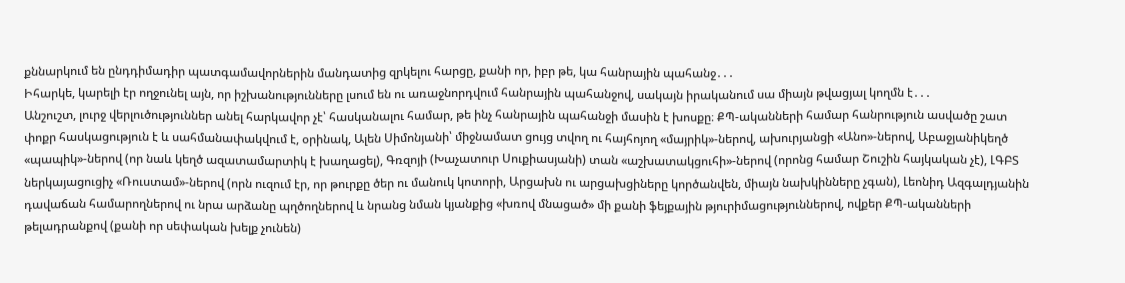քննարկում են ընդդիմադիր պատգամավորներին մանդատից զրկելու հարցը, քանի որ, իբր թե, կա հանրային պահանջ․․․
Իհարկե, կարելի էր ողջունել այն, որ իշխանությունները լսում են ու առաջնորդվում հանրային պահանջով, սակայն իրականում սա միայն թվացյալ կողմն է․․․
Անշուշտ, լուրջ վերլուծություններ անել հարկավոր չէ՝ հասկանալու համար, թե ինչ հանրային պահանջի մասին է խոսքը։ ՔՊ-ականների համար հանրություն ասվածը շատ փոքր հասկացություն է և սահմանափակվում է, օրինակ, Ալեն Սիմոնյանի՝ միջնամատ ցույց տվող ու հայհոյող «մայրիկ»-ներով, ախուրյանցի «Անո»-ներով, Աբաջյանիկեղծ «պապիկ»-ներով (որ նաև կեղծ ազատամարտիկ է խաղացել), Գռզոյի (Խաչատուր Սուքիասյանի) տան «աշխատակցուհի»-ներով (որոնց համար Շուշին հայկական չէ), ԼԳԲՏ ներկայացուցիչ «Ռուստամ»-ներով (որն ուզում էր, որ թուրքը ծեր ու մանուկ կոտորի, Արցախն ու արցախցիները կործանվեն, միայն նախկինները չգան), Լեոնիդ Ազգալդյանին դավաճան համարողներով ու նրա արձանը պղծողներով և նրանց նման կյանքից «խռով մնացած» մի քանի ֆեյքային թյուրիմացություններով, ովքեր ՔՊ-ականների թելադրանքով (քանի որ սեփական խելք չունեն)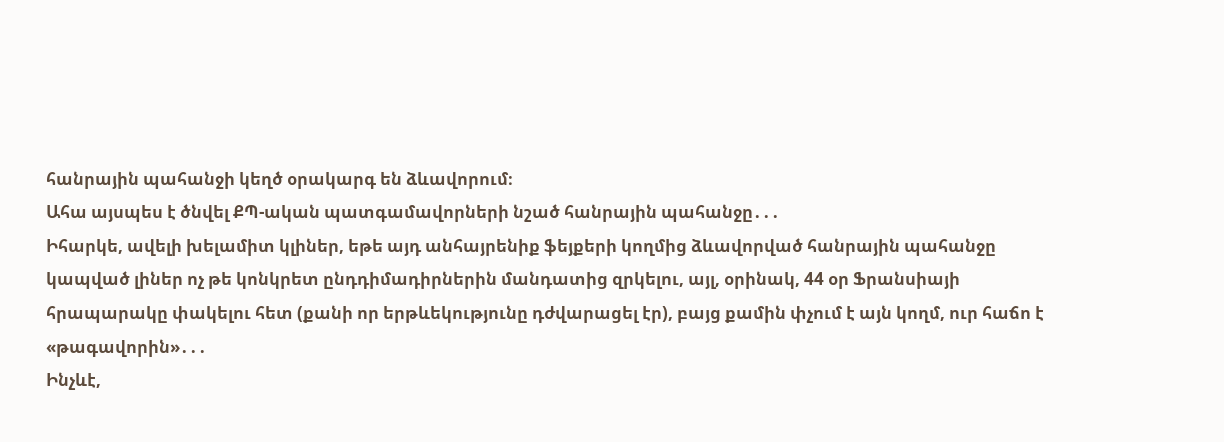հանրային պահանջի կեղծ օրակարգ են ձևավորում։
Ահա այսպես է ծնվել ՔՊ-ական պատգամավորների նշած հանրային պահանջը․․․
Իհարկե, ավելի խելամիտ կլիներ, եթե այդ անհայրենիք ֆեյքերի կողմից ձևավորված հանրային պահանջը կապված լիներ ոչ թե կոնկրետ ընդդիմադիրներին մանդատից զրկելու, այլ, օրինակ, 44 օր Ֆրանսիայի հրապարակը փակելու հետ (քանի որ երթևեկությունը դժվարացել էր), բայց քամին փչում է այն կողմ, ուր հաճո է «թագավորին»․․․
Ինչևէ,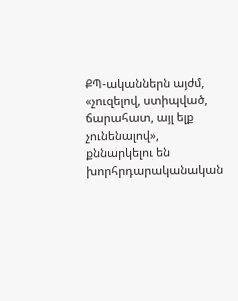ՔՊ-ականներն այժմ, «չուզելով, ստիպված, ճարահատ, այլ ելք չունենալով», քննարկելու են խորհրդարականական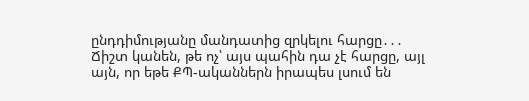ընդդիմությանը մանդատից զրկելու հարցը․․․
Ճիշտ կանեն, թե ոչ՝ այս պահին դա չէ հարցը, այլ այն, որ եթե ՔՊ-ականներն իրապես լսում են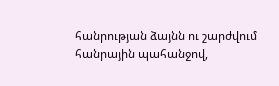հանրության ձայնն ու շարժվում հանրային պահանջով,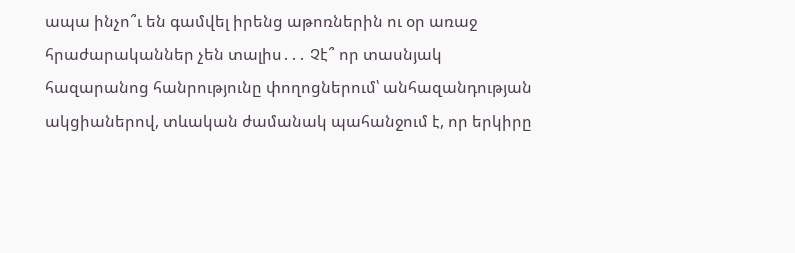ապա ինչո՞ւ են գամվել իրենց աթոռներին ու օր առաջ հրաժարականներ չեն տալիս․․․ Չէ՞ որ տասնյակ հազարանոց հանրությունը փողոցներում՝ անհազանդության ակցիաներով, տևական ժամանակ պահանջում է, որ երկիրը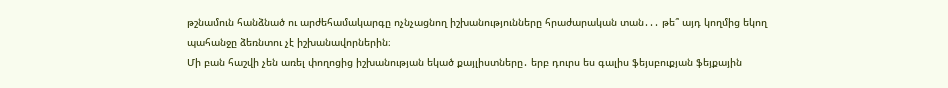թշնամուն հանձնած ու արժեհամակարգը ոչնչացնող իշխանությունները հրաժարական տան․․․ թե՞ այդ կողմից եկող պահանջը ձեռնտու չէ իշխանավորներին։
Մի բան հաշվի չեն առել փողոցից իշխանության եկած քայլիստները․ երբ դուրս ես գալիս ֆեյսբուքյան ֆեյքային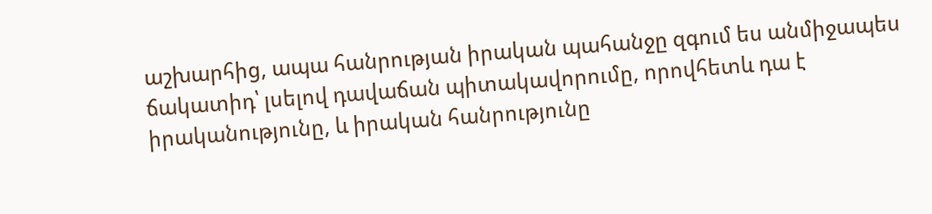աշխարհից, ապա հանրության իրական պահանջը զգում ես անմիջապես ճակատիդ՝ լսելով դավաճան պիտակավորումը, որովհետև դա է իրականությունը, և իրական հանրությունը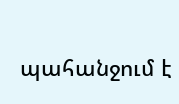պահանջում է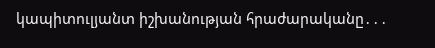կապիտուլյանտ իշխանության հրաժարականը․․․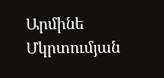Արմինե Մկրտումյան